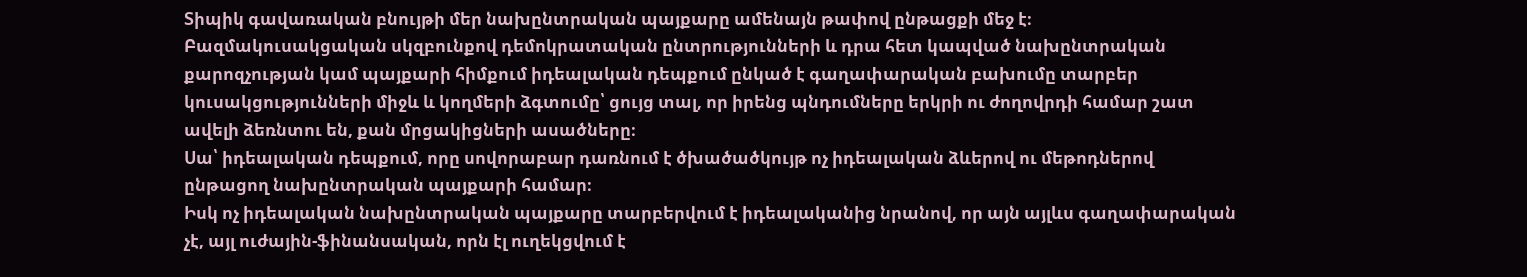Տիպիկ գավառական բնույթի մեր նախընտրական պայքարը ամենայն թափով ընթացքի մեջ է։
Բազմակուսակցական սկզբունքով դեմոկրատական ընտրությունների և դրա հետ կապված նախընտրական քարոզչության կամ պայքարի հիմքում իդեալական դեպքում ընկած է գաղափարական բախումը տարբեր կուսակցությունների միջև և կողմերի ձգտումը՝ ցույց տալ, որ իրենց պնդումները երկրի ու ժողովրդի համար շատ ավելի ձեռնտու են, քան մրցակիցների ասածները։
Սա՝ իդեալական դեպքում, որը սովորաբար դառնում է ծխածածկույթ ոչ իդեալական ձևերով ու մեթոդներով ընթացող նախընտրական պայքարի համար։
Իսկ ոչ իդեալական նախընտրական պայքարը տարբերվում է իդեալականից նրանով, որ այն այլևս գաղափարական չէ, այլ ուժային-ֆինանսական, որն էլ ուղեկցվում է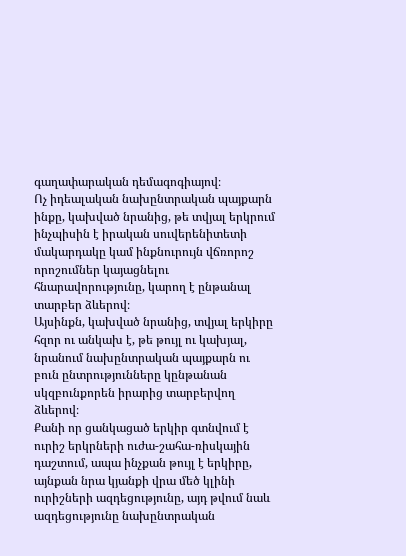գաղափարական դեմագոգիայով։
Ոչ իդեալական նախընտրական պայքարն ինքը, կախված նրանից, թե տվյալ երկրում ինչպիսին է իրական սուվերենիտետի մակարդակը կամ ինքնուրույն վճռորոշ որոշումներ կայացնելու հնարավորությունը, կարող է ընթանալ տարբեր ձևերով։
Այսինքն, կախված նրանից, տվյալ երկիրը հզոր ու անկախ է, թե թույլ ու կախյալ, նրանում նախընտրական պայքարն ու բուն ընտրությունները կընթանան սկզբունքորեն իրարից տարբերվող ձևերով։
Քանի որ ցանկացած երկիր գտնվում է ուրիշ երկրների ուժա-շահա-ռիսկային դաշտում, ապա ինչքան թույլ է երկիրը, այնքան նրա կյանքի վրա մեծ կլինի ուրիշների ազդեցությունը, այդ թվում նաև ազդեցությունը նախընտրական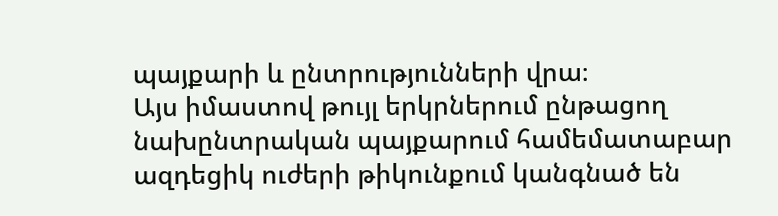պայքարի և ընտրությունների վրա։
Այս իմաստով թույլ երկրներում ընթացող նախընտրական պայքարում համեմատաբար ազդեցիկ ուժերի թիկունքում կանգնած են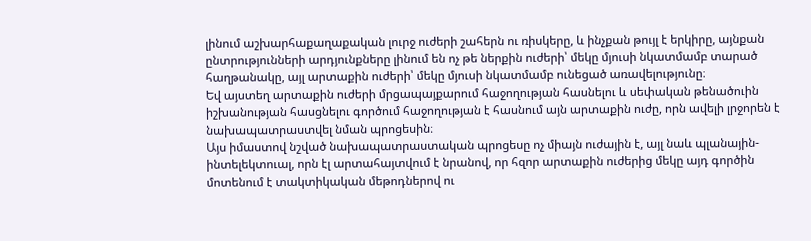լինում աշխարհաքաղաքական լուրջ ուժերի շահերն ու ռիսկերը, և ինչքան թույլ է երկիրը, այնքան ընտրությունների արդյունքները լինում են ոչ թե ներքին ուժերի՝ մեկը մյուսի նկատմամբ տարած հաղթանակը, այլ արտաքին ուժերի՝ մեկը մյուսի նկատմամբ ունեցած առավելությունը։
Եվ այստեղ արտաքին ուժերի մրցապայքարում հաջողության հասնելու և սեփական թենածուին իշխանության հասցնելու գործում հաջողության է հասնում այն արտաքին ուժը, որն ավելի լրջորեն է նախապատրաստվել նման պրոցեսին։
Այս իմաստով նշված նախապատրաստական պրոցեսը ոչ միայն ուժային է, այլ նաև պլանային-ինտելեկտուալ, որն էլ արտահայտվում է նրանով, որ հզոր արտաքին ուժերից մեկը այդ գործին մոտենում է տակտիկական մեթոդներով ու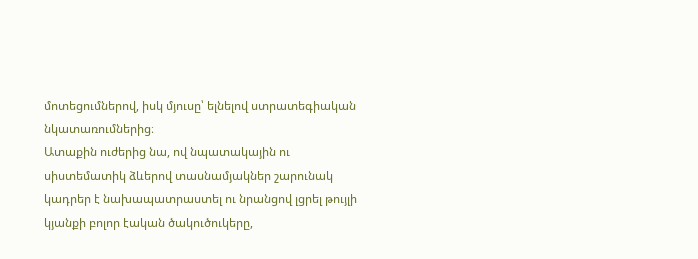մոտեցումներով, իսկ մյուսը՝ ելնելով ստրատեգիական նկատառումներից։
Ատաքին ուժերից նա, ով նպատակային ու սիստեմատիկ ձևերով տասնամյակներ շարունակ կադրեր է նախապատրաստել ու նրանցով լցրել թույլի կյանքի բոլոր էական ծակուծուկերը,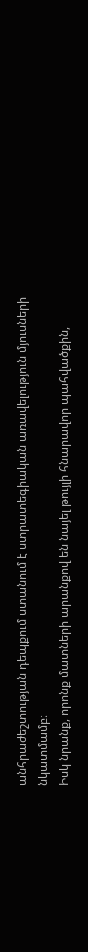անհրաժեշտության դեպքում ստանում է ստրատեգիական առավելություն մյուսների նկատմամբ։
Իսկ նրանք, որոնք մատների արանքով են նայել թույլի հնարավոր պահվածքին,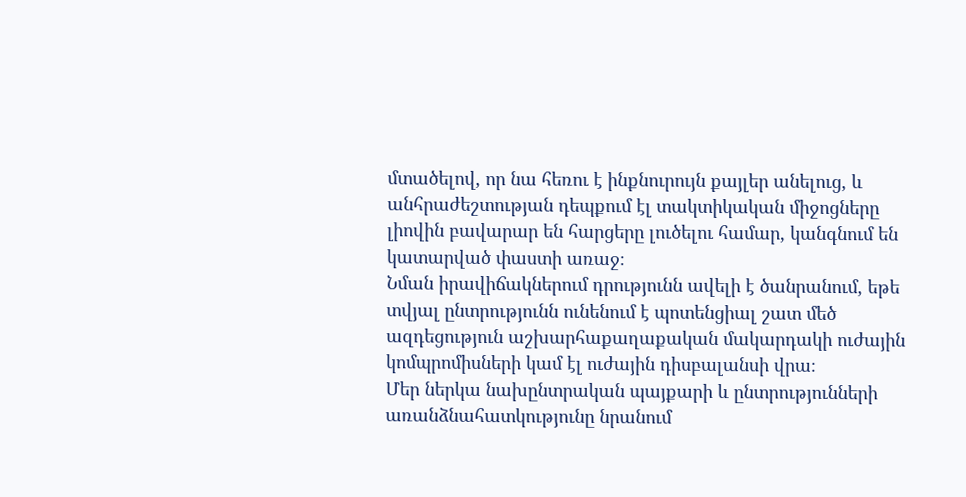մտածելով, որ նա հեռու է ինքնուրույն քայլեր անելուց, և անհրաժեշտության դեպքում էլ տակտիկական միջոցները լիովին բավարար են հարցերը լուծելու համար, կանգնում են կատարված փաստի առաջ։
Նման իրավիճակներում դրությունն ավելի է ծանրանում, եթե տվյալ ընտրությունն ունենում է պոտենցիալ շատ մեծ ազդեցություն աշխարհաքաղաքական մակարդակի ուժային կոմպրոմիսների կամ էլ ուժային դիսբալանսի վրա։
Մեր ներկա նախընտրական պայքարի և ընտրությունների առանձնահատկությունը նրանում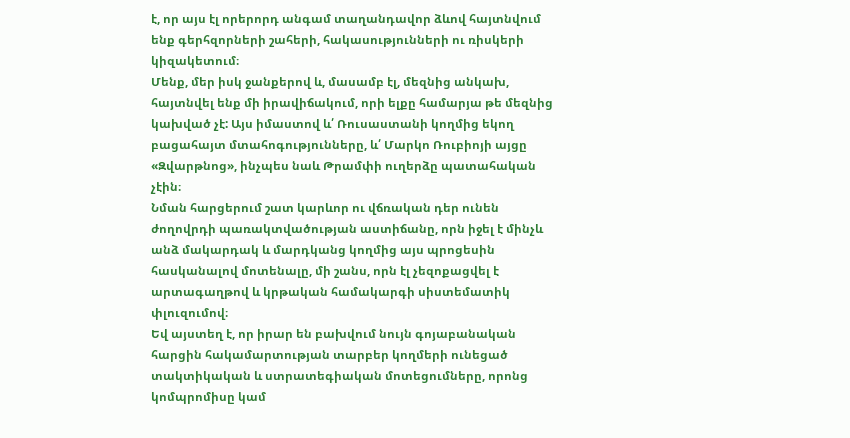է, որ այս էլ որերորդ անգամ տաղանդավոր ձևով հայտնվում ենք գերհզորների շահերի, հակասությունների ու ռիսկերի կիզակետում։
Մենք, մեր իսկ ջանքերով և, մասամբ էլ, մեզնից անկախ, հայտնվել ենք մի իրավիճակում, որի ելքը համարյա թե մեզնից կախված չէ: Այս իմաստով և՛ Ռուսաստանի կողմից եկող բացահայտ մտահոգությունները, և՛ Մարկո Ռուբիոյի այցը «Զվարթնոց», ինչպես նաև Թրամփի ուղերձը պատահական չէին։
Նման հարցերում շատ կարևոր ու վճռական դեր ունեն ժողովրդի պառակտվածության աստիճանը, որն իջել է մինչև անձ մակարդակ և մարդկանց կողմից այս պրոցեսին հասկանալով մոտենալը, մի շանս, որն էլ չեզոքացվել է արտագաղթով և կրթական համակարգի սիստեմատիկ փլուզումով։
Եվ այստեղ է, որ իրար են բախվում նույն գոյաբանական հարցին հակամարտության տարբեր կողմերի ունեցած տակտիկական և ստրատեգիական մոտեցումները, որոնց կոմպրոմիսը կամ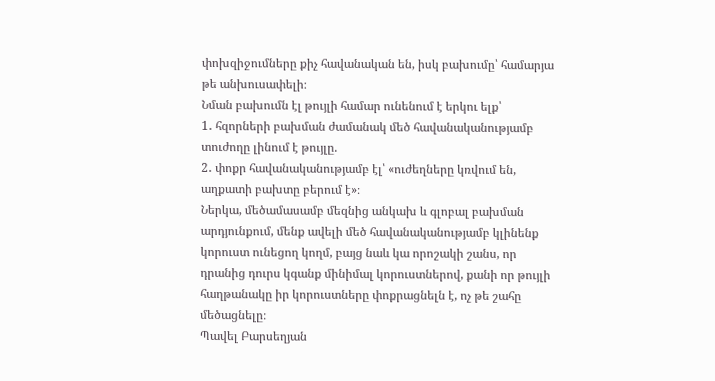փոխզիջումները քիչ հավանական են, իսկ բախումը՝ համարյա թե անխուսափելի։
Նման բախումն էլ թույլի համար ունենում է երկու ելք՝
1․ հզորների բախման ժամանակ մեծ հավանականությամբ տուժողը լինում է թույլը.
2․ փոքր հավանականությամբ էլ՝ «ուժեղները կռվում են, աղքատի բախտը բերում է»։
Ներկա, մեծամասամբ մեզնից անկախ և գլոբալ բախման արդյունքում, մենք ավելի մեծ հավանականությամբ կլինենք կորուստ ունեցող կողմ, բայց նաև կա որոշակի շանս, որ դրանից դուրս կգանք մինիմալ կորուստներով, քանի որ թույլի հաղթանակը իր կորուստները փոքրացնելն է, ոչ թե շահը մեծացնելը։
Պավել Բարսեղյան